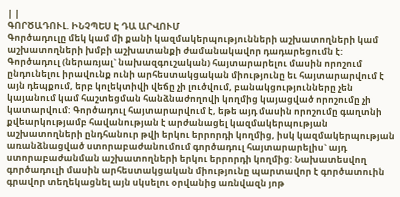| |
ԳՈՐԾԱԴՈՒԼ. ԻՆՉՊԵՍ Է ԴԱ ԱՐՎՈՒՄ
Գործադուլը մեկ կամ մի քանի կազմակերպությունների աշխատողների կամ աշխատողների խմբի աշխատանքի ժամանակավոր դադարեցումն է:
Գործադուլ (ներառյալ` նախազգուշական) հայտարարելու մասին որոշում ընդունելու իրավունք ունի արհեստակցական միությունը եւ հայտարարվում է այն դեպքում, երբ կոլեկտիվի վեճը չի լուծվում, բանակցությունները չեն կայանում կամ հաշտեցման հանձնաժողովի կողմից կայացված որոշումը չի կատարվում: Գործադուլ հայտարարվում է, եթե այդ մասին որոշումը գաղտնի քվեարկությամբ հավանության է արժանացել կազմակերպության աշխատողների ընդհանուր թվի երկու երրորդի կողմից, իսկ կազմակերպության առանձնացված ստորաբաժանումում գործադուլ հայտարարելիս` այդ ստորաբաժանման աշխատողների երկու երրորդի կողմից: Նախատեսվող գործադուլի մասին արհեստակցական միությունը պարտավոր է գործատուին գրավոր տեղեկացնել այն սկսելու օրվանից առնվազն յոթ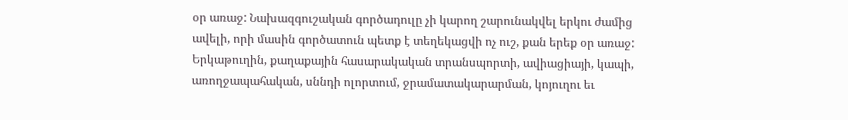օր առաջ: Նախազգուշական գործադուլը չի կարող շարունակվել երկու ժամից ավելի, որի մասին գործատուն պետք է տեղեկացվի ոչ ուշ, քան երեք օր առաջ:
Երկաթուղին, քաղաքային հասարակական տրանսպորտի, ավիացիայի, կապի, առողջապահական, սննդի ոլորտում, ջրամատակարարման, կոյուղու եւ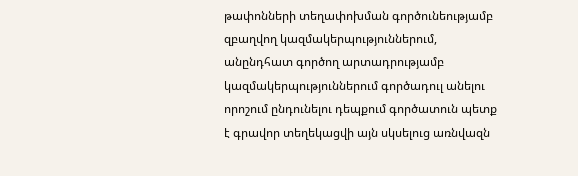թափոնների տեղափոխման գործունեությամբ զբաղվող կազմակերպություններում, անընդհատ գործող արտադրությամբ կազմակերպություններում գործադուլ անելու որոշում ընդունելու դեպքում գործատուն պետք է գրավոր տեղեկացվի այն սկսելուց առնվազն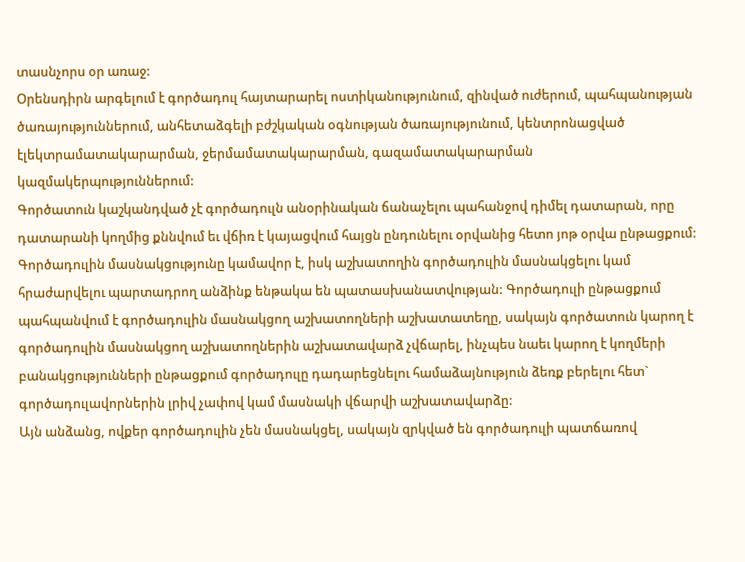տասնչորս օր առաջ:
Օրենսդիրն արգելում է գործադուլ հայտարարել ոստիկանությունում, զինված ուժերում, պահպանության ծառայություններում, անհետաձգելի բժշկական օգնության ծառայությունում, կենտրոնացված էլեկտրամատակարարման, ջերմամատակարարման, գազամատակարարման կազմակերպություններում:
Գործատուն կաշկանդված չէ գործադուլն անօրինական ճանաչելու պահանջով դիմել դատարան, որը դատարանի կողմից քննվում եւ վճիռ է կայացվում հայցն ընդունելու օրվանից հետո յոթ օրվա ընթացքում:
Գործադուլին մասնակցությունը կամավոր է, իսկ աշխատողին գործադուլին մասնակցելու կամ հրաժարվելու պարտադրող անձինք ենթակա են պատասխանատվության: Գործադուլի ընթացքում պահպանվում է գործադուլին մասնակցող աշխատողների աշխատատեղը, սակայն գործատուն կարող է գործադուլին մասնակցող աշխատողներին աշխատավարձ չվճարել, ինչպես նաեւ կարող է կողմերի բանակցությունների ընթացքում գործադուլը դադարեցնելու համաձայնություն ձեռք բերելու հետ` գործադուլավորներին լրիվ չափով կամ մասնակի վճարվի աշխատավարձը:
Այն անձանց, ովքեր գործադուլին չեն մասնակցել, սակայն զրկված են գործադուլի պատճառով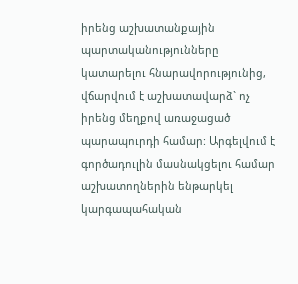իրենց աշխատանքային պարտականությունները կատարելու հնարավորությունից, վճարվում է աշխատավարձ` ոչ իրենց մեղքով առաջացած պարապուրդի համար: Արգելվում է գործադուլին մասնակցելու համար աշխատողներին ենթարկել կարգապահական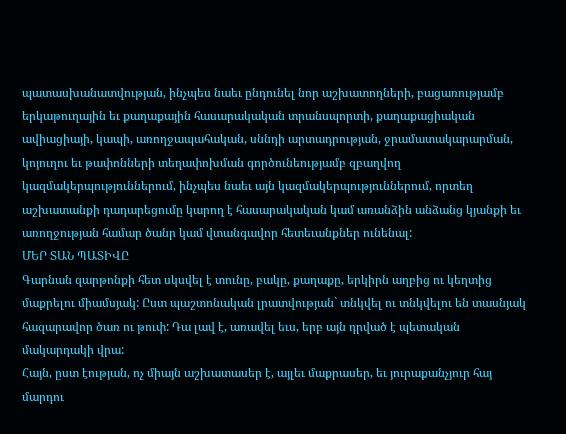պատասխանատվության, ինչպես նաեւ ընդունել նոր աշխատողների, բացառությամբ երկաթուղային եւ քաղաքային հասարակական տրանսպորտի, քաղաքացիական ավիացիայի, կապի, առողջապահական, սննդի արտադրության, ջրամատակարարման, կոյուղու եւ թափոնների տեղափոխման գործունեությամբ զբաղվող կազմակերպություններում, ինչպես նաեւ այն կազմակերպություններում, որտեղ աշխատանքի դադարեցումը կարող է հասարակական կամ առանձին անձանց կյանքի եւ առողջության համար ծանր կամ վտանգավոր հետեւանքներ ունենալ:
ՄԵՐ ՏԱՆ ՊԱՏԻՎԸ
Գարնան զարթոնքի հետ սկսվել է տունը, բակը, քաղաքը, երկիրն աղբից ու կեղտից մաքրելու միամսյակ: Ըստ պաշտոնական լրատվության` տնկվել ու տնկվելու են տասնյակ հազարավոր ծառ ու թուփ: Դա լավ է, առավել եւս, երբ այն դրված է պետական մակարդակի վրա:
Հայն, ըստ էության, ոչ միայն աշխատասեր է, այլեւ մաքրասեր, եւ յուրաքանչյուր հայ մարդու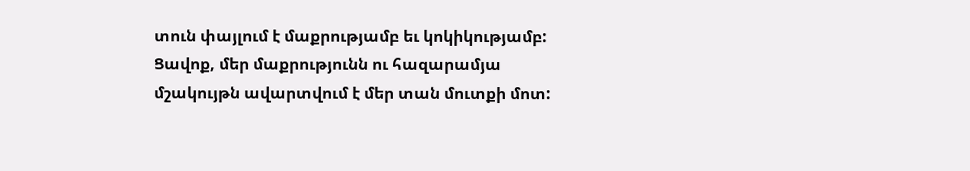տուն փայլում է մաքրությամբ եւ կոկիկությամբ: Ցավոք, մեր մաքրությունն ու հազարամյա մշակույթն ավարտվում է մեր տան մուտքի մոտ: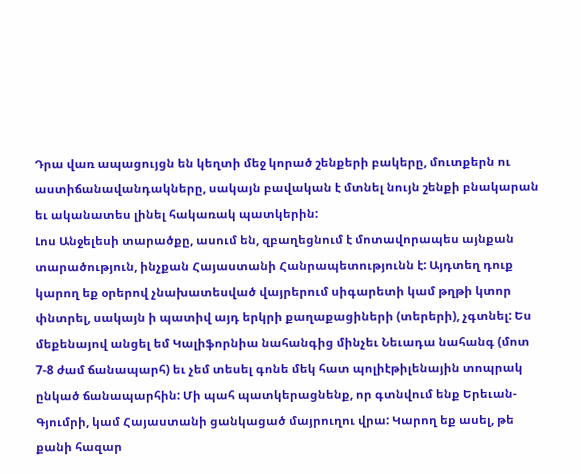Դրա վառ ապացույցն են կեղտի մեջ կորած շենքերի բակերը, մուտքերն ու աստիճանավանդակները, սակայն բավական է մտնել նույն շենքի բնակարան եւ ականատես լինել հակառակ պատկերին:
Լոս Անջելեսի տարածքը, ասում են, զբաղեցնում է մոտավորապես այնքան տարածություն, ինչքան Հայաստանի Հանրապետությունն է: Այդտեղ դուք կարող եք օրերով չնախատեսված վայրերում սիգարետի կամ թղթի կտոր փնտրել, սակայն ի պատիվ այդ երկրի քաղաքացիների (տերերի), չգտնել: Ես մեքենայով անցել եմ Կալիֆորնիա նահանգից մինչեւ Նեւադա նահանգ (մոտ 7-8 ժամ ճանապարհ) եւ չեմ տեսել գոնե մեկ հատ պոլիէթիլենային տոպրակ ընկած ճանապարհին: Մի պահ պատկերացնենք, որ գտնվում ենք Երեւան-Գյումրի, կամ Հայաստանի ցանկացած մայրուղու վրա: Կարող եք ասել, թե քանի հազար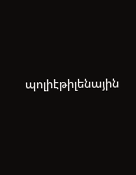պոլիէթիլենային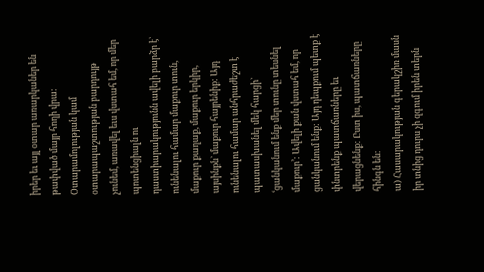իրեր եւ այլ օտար առարկաներ են թափված մայր հողի վրա: Օտարամոլության կամ օտարապաշտության բարդույթ չունեմ, առավել եւս վստահ եմ, որ մեր պոտենցիալն ու դաստիարակությունն ավելի բարձր է` ունենալու համար մաքուր տուն, մաքուր քաղաք, մաքուր երկիր, այսինքն` մաքուր հայրենիք: Այդ ունենալու համար անհրաժեշտ է պատասխանել մեկ հարցի` ՙցանկանում ենք մեր տունը տեսնել մաքուր՚: Ավելի քան վստահ եմ, որ ցանկանում ենք: Այդ դեպքում պետք է փնտրենք պատճառները եւ վերացնենք: Ըստ իս, պատճառները հինգն են:
ա) Հասարակության գերակշիռ մասն իր տնից դուրս չի զգում իրեն տերն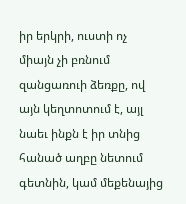իր երկրի, ուստի ոչ միայն չի բռնում զանցառուի ձեռքը, ով այն կեղտոտում է, այլ նաեւ ինքն է իր տնից հանած աղբը նետում գետնին, կամ մեքենայից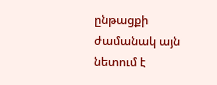ընթացքի ժամանակ այն նետում է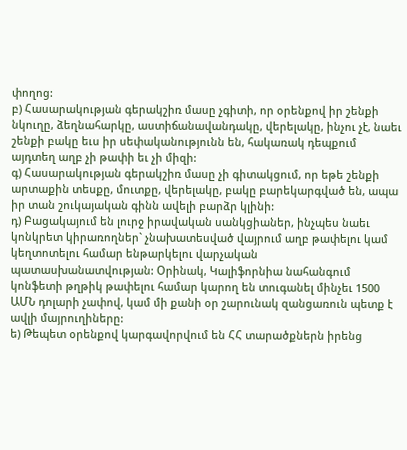փողոց:
բ) Հասարակության գերակշիռ մասը չգիտի, որ օրենքով իր շենքի նկուղը, ձեղնահարկը, աստիճանավանդակը, վերելակը, ինչու չէ, նաեւ շենքի բակը եւս իր սեփականությունն են, հակառակ դեպքում այդտեղ աղբ չի թափի եւ չի միզի:
գ) Հասարակության գերակշիռ մասը չի գիտակցում, որ եթե շենքի արտաքին տեսքը, մուտքը, վերելակը, բակը բարեկարգված են, ապա իր տան շուկայական գինն ավելի բարձր կլինի:
դ) Բացակայում են լուրջ իրավական սանկցիաներ, ինչպես նաեւ կոնկրետ կիրառողներ` չնախատեսված վայրում աղբ թափելու կամ կեղտոտելու համար ենթարկելու վարչական պատասխանատվության: Օրինակ, Կալիֆորնիա նահանգում կոնֆետի թղթիկ թափելու համար կարող են տուգանել մինչեւ 1500 ԱՄՆ դոլարի չափով, կամ մի քանի օր շարունակ զանցառուն պետք է ավլի մայրուղիները:
ե) Թեպետ օրենքով կարգավորվում են ՀՀ տարածքներն իրենց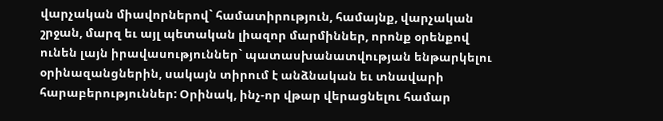վարչական միավորներով` համատիրություն, համայնք, վարչական շրջան, մարզ եւ այլ պետական լիազոր մարմիններ, որոնք օրենքով ունեն լայն իրավասություններ` պատասխանատվության ենթարկելու օրինազանցներին, սակայն տիրում է անձնական եւ տնավարի հարաբերություններ: Օրինակ, ինչ-որ վթար վերացնելու համար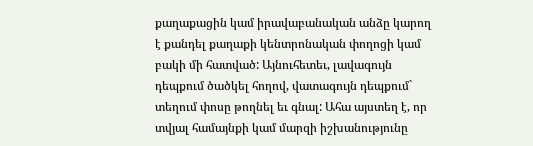քաղաքացին կամ իրավաբանական անձը կարող է քանդել քաղաքի կենտրոնական փողոցի կամ բակի մի հատված: Այնուհետեւ, լավագույն դեպքում ծածկել հողով, վատագույն դեպքում` տեղում փոսը թողնել եւ գնալ: Ահա այստեղ է, որ տվյալ համայնքի կամ մարզի իշխանությունը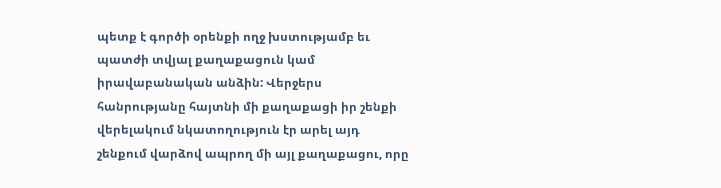պետք է գործի օրենքի ողջ խստությամբ եւ պատժի տվյալ քաղաքացուն կամ իրավաբանական անձին: Վերջերս հանրությանը հայտնի մի քաղաքացի իր շենքի վերելակում նկատողություն էր արել այդ շենքում վարձով ապրող մի այլ քաղաքացու, որը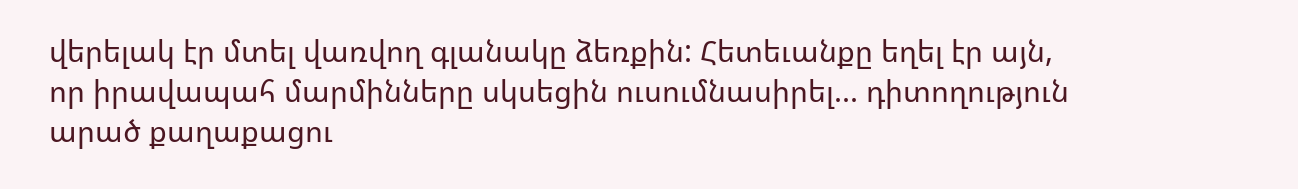վերելակ էր մտել վառվող գլանակը ձեռքին: Հետեւանքը եղել էր այն, որ իրավապահ մարմինները սկսեցին ուսումնասիրել... դիտողություն արած քաղաքացու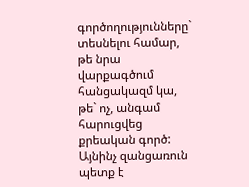գործողությունները` տեսնելու համար, թե նրա վարքագծում հանցակազմ կա, թե` ոչ, անգամ հարուցվեց քրեական գործ: Այնինչ զանցառուն պետք է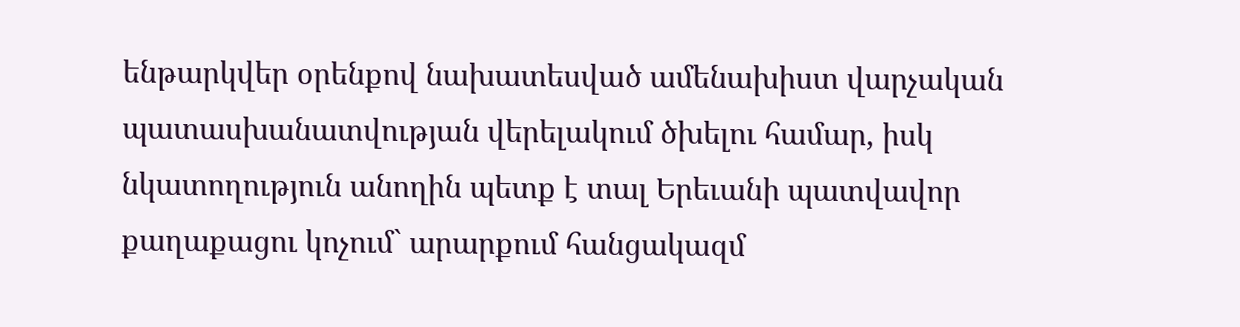ենթարկվեր օրենքով նախատեսված ամենախիստ վարչական պատասխանատվության վերելակում ծխելու համար, իսկ նկատողություն անողին պետք է տալ Երեւանի պատվավոր քաղաքացու կոչում` արարքում հանցակազմ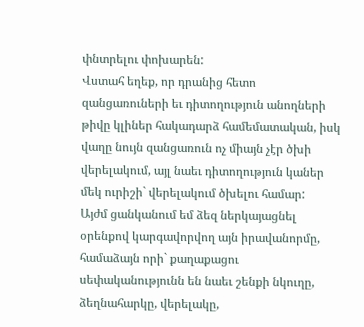փնտրելու փոխարեն:
Վստահ եղեք, որ դրանից հետո զանցառուների եւ դիտողություն անողների թիվը կլիներ հակադարձ համեմատական, իսկ վաղը նույն զանցառուն ոչ միայն չէր ծխի վերելակում, այլ նաեւ դիտողություն կաներ մեկ ուրիշի` վերելակում ծխելու համար:
Այժմ ցանկանում եմ ձեզ ներկայացնել օրենքով կարգավորվող այն իրավանորմը, համաձայն որի` քաղաքացու սեփականությունն են նաեւ շենքի նկուղը, ձեղնահարկը, վերելակը,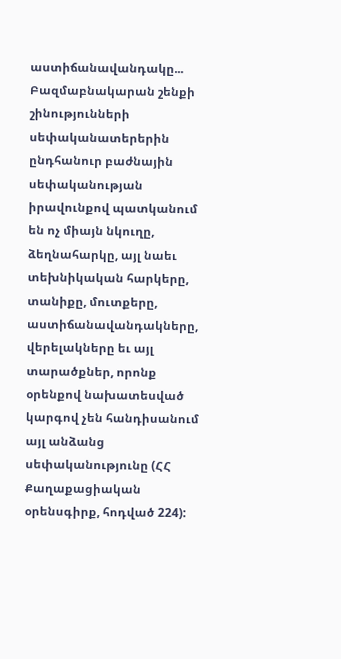աստիճանավանդակը...
Բազմաբնակարան շենքի շինությունների սեփականատերերին ընդհանուր բաժնային սեփականության իրավունքով պատկանում են ոչ միայն նկուղը, ձեղնահարկը, այլ նաեւ տեխնիկական հարկերը, տանիքը, մուտքերը, աստիճանավանդակները, վերելակները եւ այլ տարածքներ, որոնք օրենքով նախատեսված կարգով չեն հանդիսանում այլ անձանց սեփականությունը (ՀՀ Քաղաքացիական օրենսգիրք, հոդված 224):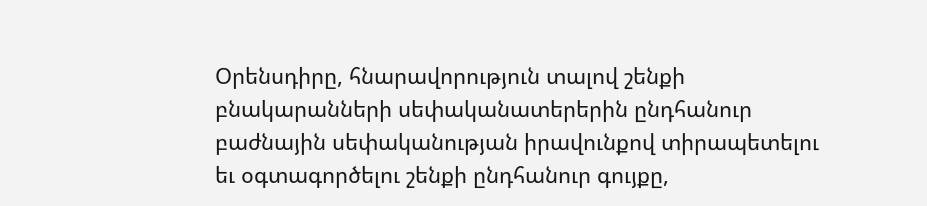Օրենսդիրը, հնարավորություն տալով շենքի բնակարանների սեփականատերերին ընդհանուր բաժնային սեփականության իրավունքով տիրապետելու եւ օգտագործելու շենքի ընդհանուր գույքը,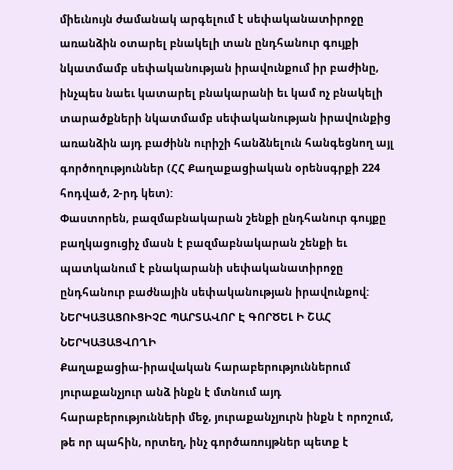միեւնույն ժամանակ արգելում է սեփականատիրոջը առանձին օտարել բնակելի տան ընդհանուր գույքի նկատմամբ սեփականության իրավունքում իր բաժինը, ինչպես նաեւ կատարել բնակարանի եւ կամ ոչ բնակելի տարածքների նկատմամբ սեփականության իրավունքից առանձին այդ բաժինն ուրիշի հանձնելուն հանգեցնող այլ գործողություններ (ՀՀ Քաղաքացիական օրենսգրքի 224 հոդված, 2-րդ կետ):
Փաստորեն, բազմաբնակարան շենքի ընդհանուր գույքը բաղկացուցիչ մասն է բազմաբնակարան շենքի եւ պատկանում է բնակարանի սեփականատիրոջը ընդհանուր բաժնային սեփականության իրավունքով:
ՆԵՐԿԱՅԱՑՈՒՑԻՉԸ ՊԱՐՏԱՎՈՐ Է ԳՈՐԾԵԼ Ի ՇԱՀ ՆԵՐԿԱՅԱՑՎՈՂԻ
Քաղաքացիա-իրավական հարաբերություններում յուրաքանչյուր անձ ինքն է մտնում այդ հարաբերությունների մեջ, յուրաքանչյուրն ինքն է որոշում, թե որ պահին, որտեղ, ինչ գործառույթներ պետք է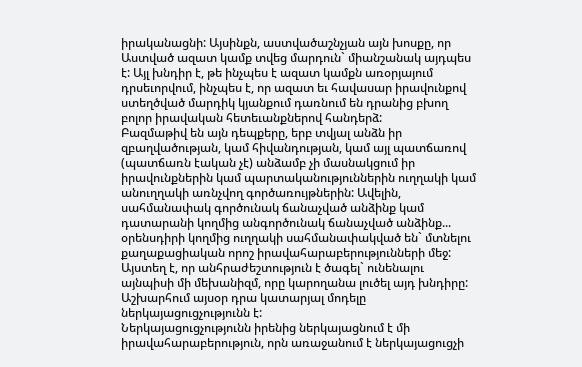իրականացնի: Այսինքն, աստվածաշնչյան այն խոսքը, որ Աստված ազատ կամք տվեց մարդուն` միանշանակ այդպես է: Այլ խնդիր է, թե ինչպես է ազատ կամքն առօրյայում դրսեւորվում, ինչպես է, որ ազատ եւ հավասար իրավունքով ստեղծված մարդիկ կյանքում դառնում են դրանից բխող բոլոր իրավական հետեւանքներով հանդերձ:
Բազմաթիվ են այն դեպքերը, երբ տվյալ անձն իր զբաղվածության, կամ հիվանդության, կամ այլ պատճառով (պատճառն էական չէ) անձամբ չի մասնակցում իր իրավունքներին կամ պարտականություններին ուղղակի կամ անուղղակի առնչվող գործառույթներին: Ավելին, սահմանափակ գործունակ ճանաչված անձինք կամ դատարանի կողմից անգործունակ ճանաչված անձինք... օրենսդիրի կողմից ուղղակի սահմանափակված են` մտնելու քաղաքացիական որոշ իրավահարաբերությունների մեջ: Այստեղ է, որ անհրաժեշտություն է ծագել` ունենալու այնպիսի մի մեխանիզմ, որը կարողանա լուծել այդ խնդիրը: Աշխարհում այսօր դրա կատարյալ մոդելը ներկայացուցչությունն է:
Ներկայացուցչությունն իրենից ներկայացնում է մի իրավահարաբերություն, որն առաջանում է ներկայացուցչի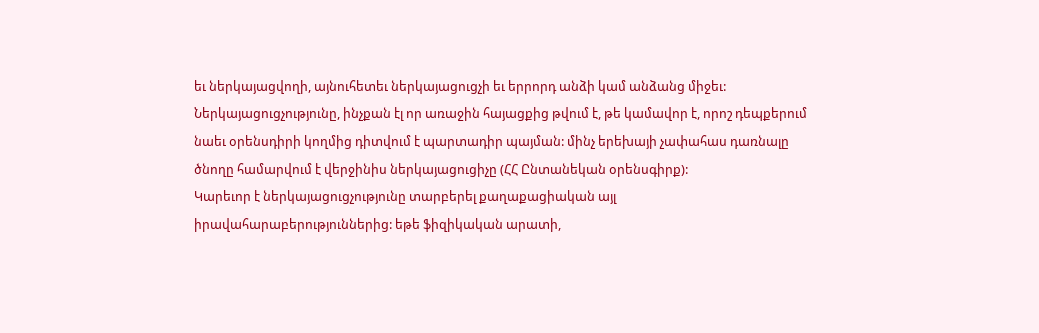եւ ներկայացվողի, այնուհետեւ ներկայացուցչի եւ երրորդ անձի կամ անձանց միջեւ:
Ներկայացուցչությունը, ինչքան էլ որ առաջին հայացքից թվում է, թե կամավոր է, որոշ դեպքերում նաեւ օրենսդիրի կողմից դիտվում է պարտադիր պայման: մինչ երեխայի չափահաս դառնալը ծնողը համարվում է վերջինիս ներկայացուցիչը (ՀՀ Ընտանեկան օրենսգիրք):
Կարեւոր է ներկայացուցչությունը տարբերել քաղաքացիական այլ իրավահարաբերություններից: եթե ֆիզիկական արատի,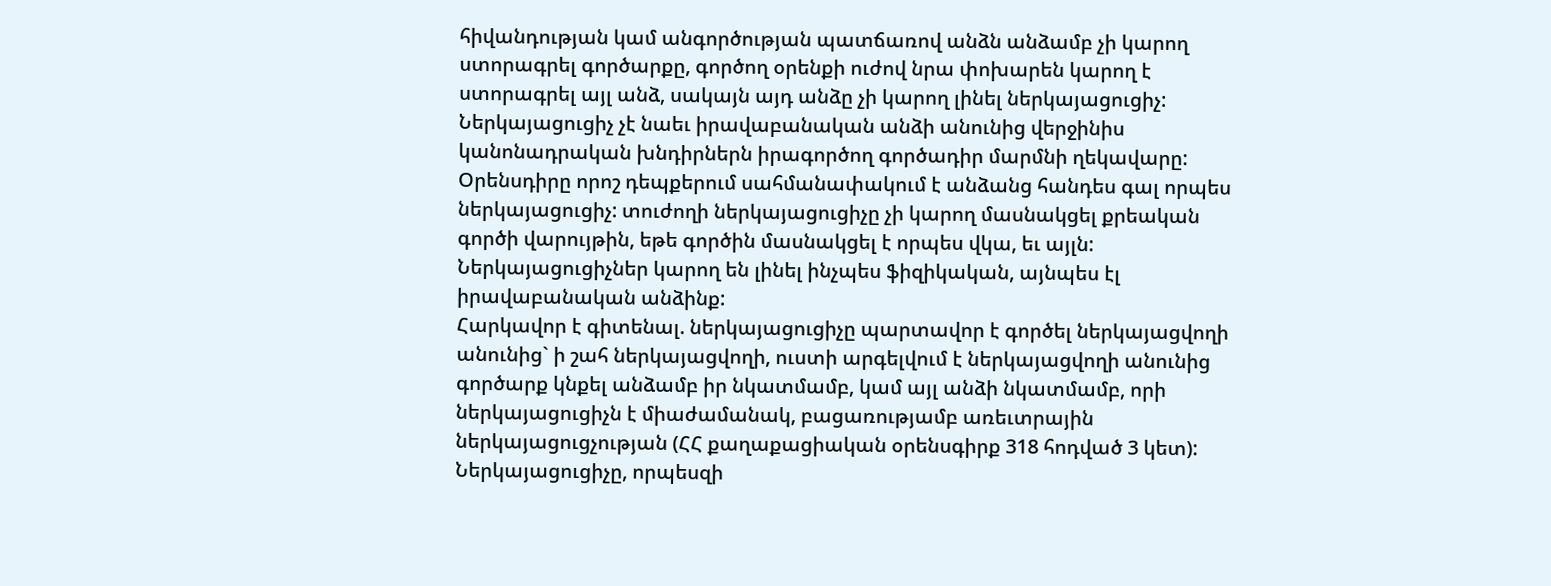հիվանդության կամ անգործության պատճառով անձն անձամբ չի կարող ստորագրել գործարքը, գործող օրենքի ուժով նրա փոխարեն կարող է ստորագրել այլ անձ, սակայն այդ անձը չի կարող լինել ներկայացուցիչ: Ներկայացուցիչ չէ նաեւ իրավաբանական անձի անունից վերջինիս կանոնադրական խնդիրներն իրագործող գործադիր մարմնի ղեկավարը:
Օրենսդիրը որոշ դեպքերում սահմանափակում է անձանց հանդես գալ որպես ներկայացուցիչ: տուժողի ներկայացուցիչը չի կարող մասնակցել քրեական գործի վարույթին, եթե գործին մասնակցել է որպես վկա, եւ այլն:
Ներկայացուցիչներ կարող են լինել ինչպես ֆիզիկական, այնպես էլ իրավաբանական անձինք:
Հարկավոր է գիտենալ. ներկայացուցիչը պարտավոր է գործել ներկայացվողի անունից` ի շահ ներկայացվողի, ուստի արգելվում է ներկայացվողի անունից գործարք կնքել անձամբ իր նկատմամբ, կամ այլ անձի նկատմամբ, որի ներկայացուցիչն է միաժամանակ, բացառությամբ առեւտրային ներկայացուցչության (ՀՀ քաղաքացիական օրենսգիրք 318 հոդված 3 կետ):
Ներկայացուցիչը, որպեսզի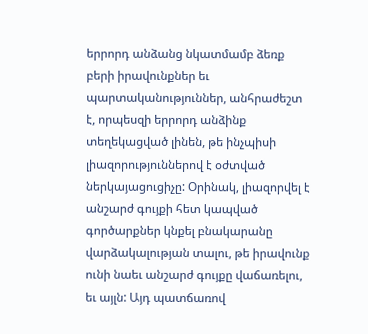երրորդ անձանց նկատմամբ ձեռք բերի իրավունքներ եւ պարտականություններ, անհրաժեշտ է, որպեսզի երրորդ անձինք տեղեկացված լինեն, թե ինչպիսի լիազորություններով է օժտված ներկայացուցիչը: Օրինակ, լիազորվել է անշարժ գույքի հետ կապված գործարքներ կնքել բնակարանը վարձակալության տալու, թե իրավունք ունի նաեւ անշարժ գույքը վաճառելու, եւ այլն: Այդ պատճառով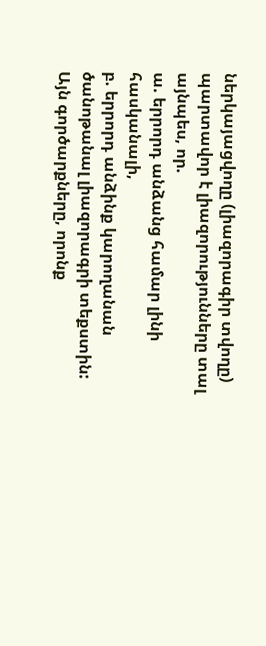ներկայացվողը (լիազորագիր տվողը) պարտավոր է լիազորությունները տալ այնպես, որ.
ա. երրորդ անձանց համար լինի հասկանալի,
բ. երրորդ անձինք կարողանան ծանոթանալ լիազորագրի տեքստին:
Այն գործարքները, որոնք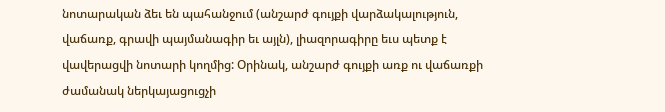նոտարական ձեւ են պահանջում (անշարժ գույքի վարձակալություն, վաճառք, գրավի պայմանագիր եւ այլն), լիազորագիրը եւս պետք է վավերացվի նոտարի կողմից: Օրինակ, անշարժ գույքի առք ու վաճառքի ժամանակ ներկայացուցչի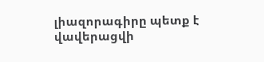լիազորագիրը պետք է վավերացվի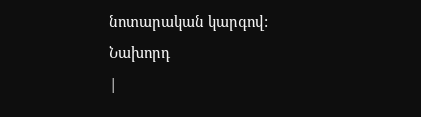նոտարական կարգով:
Նախորդ
|